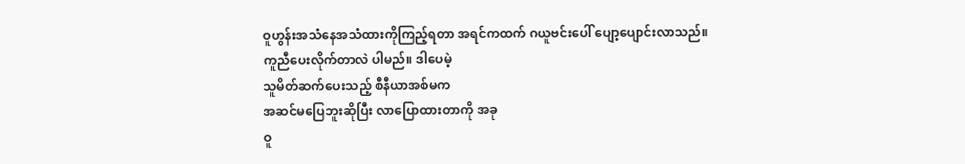ဝူဟွန်းအသံနေအသံထားကိုကြည့်ရတာ အရင်ကထက် ဂယူဗင်းပေါ် ပျော့ပျောင်းလာသည်။
ကူညီပေးလိုက်တာလဲ ပါမည်။ ဒါပေမဲ့
သူမိတ်ဆက်ပေးသည့် စီနီယာအစ်မက
အဆင်မပြေဘူးဆိုပြီး လာပြောထားတာကို အခု
ဝူ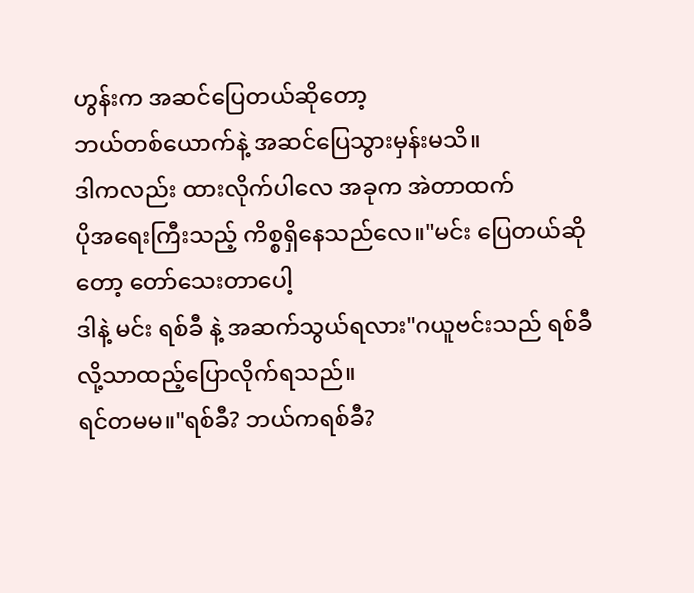ဟွန်းက အဆင်ပြေတယ်ဆိုတော့
ဘယ်တစ်ယောက်နဲ့ အဆင်ပြေသွားမှန်းမသိ။
ဒါကလည်း ထားလိုက်ပါလေ အခုက အဲတာထက်
ပိုအရေးကြီးသည့် ကိစ္စရှိနေသည်လေ။"မင်း ပြေတယ်ဆိုတော့ တော်သေးတာပေါ့
ဒါနဲ့ မင်း ရစ်ခီ နဲ့ အဆက်သွယ်ရလား"ဂယူဗင်းသည် ရစ်ခီ လို့သာထည့်ပြောလိုက်ရသည်။
ရင်တမမ။"ရစ်ခီ? ဘယ်ကရစ်ခီ?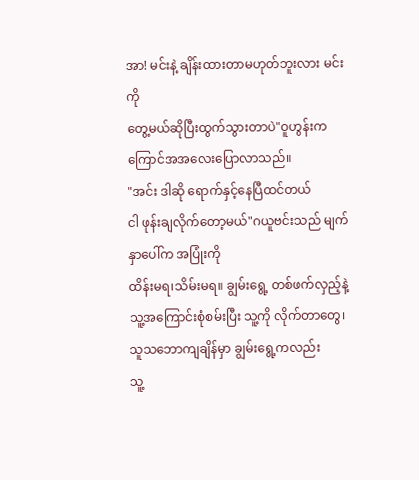အာ! မင်းနဲ့ ချိန်းထားတာမဟုတ်ဘူးလား မင်းကို
တွေ့မယ်ဆိုပြီးထွက်သွားတာပဲ"ဝူဟွန်းက ကြောင်အအလေးပြောလာသည်။
"အင်း ဒါဆို ရောက်နှင့်နေပြီထင်တယ်
ငါ ဖုန်းချလိုက်တော့မယ်"ဂယူဗင်းသည် မျက်နှာပေါ်က အပြုံးကို
ထိန်းမရ၊သိမ်းမရ။ ချွမ်းရွေ့ တစ်ဖက်လှည့်နဲ့
သူ့အကြောင်းစုံစမ်းပြီး သူ့ကို လိုက်တာတွေ၊
သူသဘောကျချိန်မှာ ချွမ်းရွေ့ကလည်း
သူ့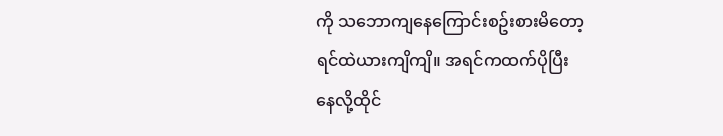ကို သဘောကျနေကြောင်းစဥ်းစားမိတော့
ရင်ထဲယားကျိကျိ။ အရင်ကထက်ပိုပြီး
နေလို့ထိုင်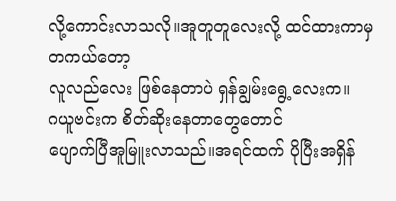လို့ကောင်းလာသလို။အူတူတူလေးလို့ ထင်ထားကာမှ တကယ်တော့
လူလည်လေး ဖြစ်နေတာပဲ ရှန်ချွမ်းရွေ့လေးက။
ဂယူဗင်းက စိတ်ဆိုးနေတာတွေတောင်
ပျောက်ပြီအူမြူးလာသည်။အရင်ထက် ပိုပြီးအရှိန်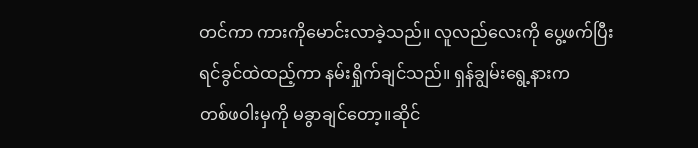တင်ကာ ကားကိုမောင်းလာခဲ့သည်။ လူလည်လေးကို ပွေ့ဖက်ပြီး ရင်ခွင်ထဲထည့်ကာ နမ်းရှိုက်ချင်သည်။ ရှန်ချွမ်းရွေ့နားက
တစ်ဖဝါးမှကို မခွာချင်တော့။ဆိုင်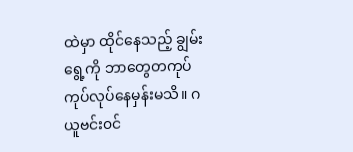ထဲမှာ ထိုင်နေသည့် ချွမ်းရွေ့ကို ဘာတွေတကုပ်ကုပ်လုပ်နေမှန်းမသိ။ ဂယူဗင်း၀င်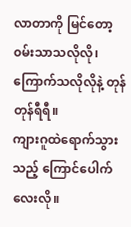လာတာကို မြင်တော့ ၀မ်းသာသလိုလို၊ကြောက်သလိုလိုနဲ့ တုန်တုန်ရီရီ။
ကျားဂူထဲရောက်သွားသည့် ကြောင်ပေါက်လေးလို။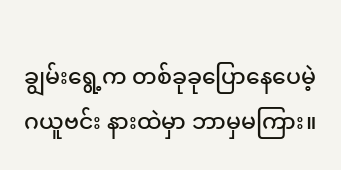ချွမ်းရွေ့က တစ်ခုခုပြောနေပေမဲ့ ဂယူဗင်း နားထဲမှာ ဘာမှမကြား။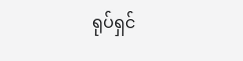ရုပ်ရှင်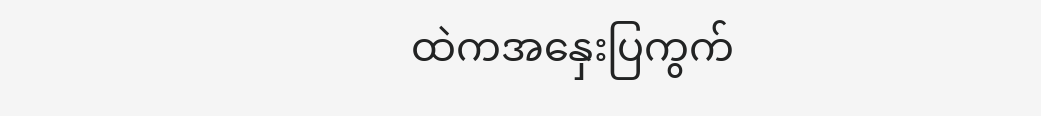ထဲကအနှေးပြကွက်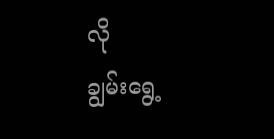လို
ချွမ်းရွေ့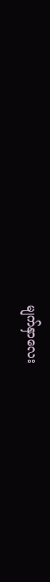မျက်နှာလေး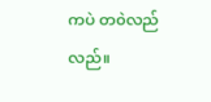ကပဲ တ၀ဲလည်လည်။